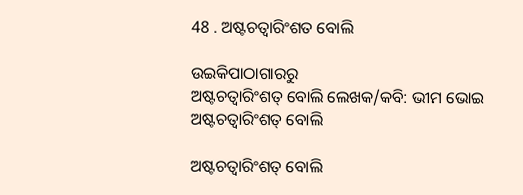48 . ଅଷ୍ଟଚତ୍ୱାରିଂଶତ ବୋଲି

ଉଇକିପାଠାଗାର‌ରୁ
ଅଷ୍ଟଚତ୍ୱାରିଂଶତ୍ ବୋଲି ଲେଖକ/କବି: ଭୀମ ଭୋଇ
ଅଷ୍ଟଚତ୍ୱାରିଂଶତ୍ ବୋଲି

ଅଷ୍ଟଚତ୍ୱାରିଂଶତ୍ ବୋଲି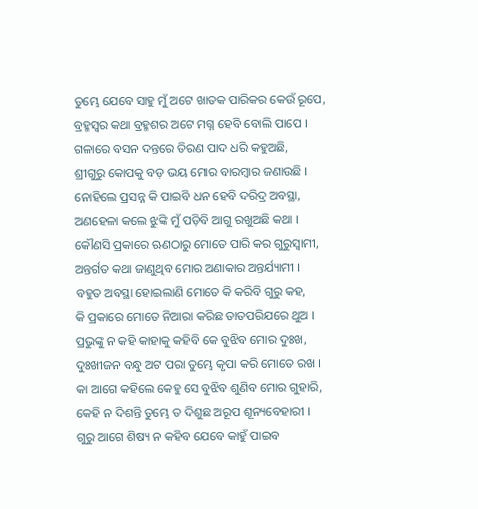ତୁମ୍ଭେ ଯେବେ ସାହୁ ମୁଁ ଅଟେ ଖାତକ ପାରିକର କେଉଁ ରୂପେ,
ବ୍ରହ୍ମସ୍ୱର କଥା ବ୍ରହ୍ମଶର ଅଟେ ମଗ୍ନ ହେବି ବୋଲି ପାପେ ।
ଗଳାରେ ବସନ ଦନ୍ତରେ ତିରଣ ପାଦ ଧରି କହୁଅଛି,
ଶ୍ରୀଗୁରୁ କୋପକୁ ବଡ଼ ଭୟ ମୋର ବାରମ୍ବାର ଜଣାଉଛି ।
ନୋହିଲେ ପ୍ରସନ୍ନ କି ପାଇବି ଧନ ହେବି ଦରିଦ୍ର ଅବସ୍ଥା,
ଅଣହେଳା କଲେ ଝୁଙ୍କି ମୁଁ ପଡ଼ିବି ଆଗୁ ରଖୁଅଛି କଥା ।
କୌଣସି ପ୍ରକାରେ ଋଣଠାରୁ ମୋତେ ପାରି କର ଗୁରୁସ୍ୱାମୀ,
ଅନ୍ତର୍ଗତ କଥା ଜାଣୁଥିବ ମୋର ଅଣାକାର ଅନ୍ତର୍ଯ୍ୟାମୀ ।
ବହୁତ ଅବସ୍ଥା ହୋଇଲାଣି ମୋତେ କି କରିବି ଗୁରୁ କହ,
କି ପ୍ରକାରେ ମୋତେ ନିଆରା କରିଛ ତାତପରିଯରେ ଥୁଅ ।
ପ୍ରଭୁଙ୍କୁ ନ କହି କାହାକୁ କହିବି କେ ବୁଝିବ ମୋର ଦୁଃଖ,
ଦୁଃଖୀଜନ ବନ୍ଧୁ ଅଟ ପରା ତୁମ୍ଭେ କୃପା କରି ମୋତେ ରଖ ।
କା ଆଗେ କହିଲେ କେହୁ ସେ ବୁଝିବ ଶୁଣିବ ମୋର ଗୁହାରି,
କେହି ନ ଦିଶନ୍ତି ତୁମ୍ଭେ ତ ଦିଶୁଛ ଅରୂପ ଶୂନ୍ୟବେହାରୀ ।
ଗୁରୁ ଆଗେ ଶିଷ୍ୟ ନ କହିବ ଯେବେ କାହୁଁ ପାଇବ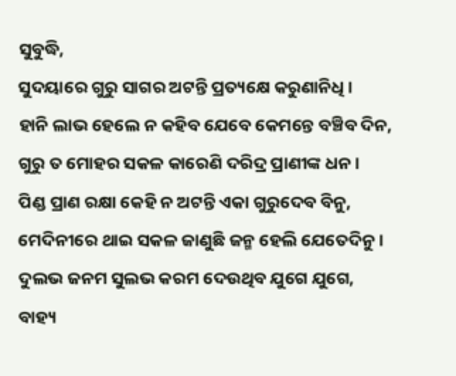ସୁବୁଦ୍ଧି,
ସୁଦୟାରେ ଗୁରୁ ସାଗର ଅଟନ୍ତି ପ୍ରତ୍ୟକ୍ଷେ କରୁଣାନିଧି ।
ହାନି ଲାଭ ହେଲେ ନ କହିବ ଯେବେ କେମନ୍ତେ ବଞ୍ଚିବ ଦିନ,
ଗୁରୁ ତ ମୋହର ସକଳ କାରେଣି ଦରିଦ୍ର ପ୍ରାଣୀଙ୍କ ଧନ ।
ପିଣ୍ଡ ପ୍ରାଣ ରକ୍ଷା କେହି ନ ଅଟନ୍ତି ଏକା ଗୁରୁଦେବ ବିନୁ,
ମେଦିନୀରେ ଥାଇ ସକଳ ଜାଣୁଛି ଜନ୍ମ ହେଲି ଯେତେଦିନୁ ।
ଦୁଲଭ ଜନମ ସୁଲଭ କରମ ଦେଉଥିବ ଯୁଗେ ଯୁଗେ,
ବାହ୍ୟ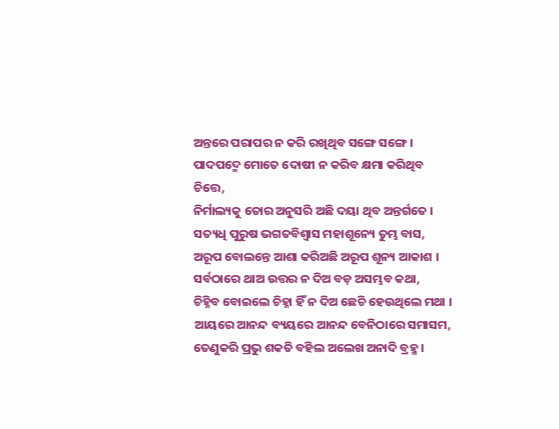ଅନ୍ତରେ ପରାପର ନ କରି ରଖିଥିବ ସଙ୍ଗେ ସଙ୍ଗେ ।
ପାଦପଦ୍ମେ ମୋତେ ଦୋଷୀ ନ କରିବ କ୍ଷମା କରିଥିବ ଚିତ୍ତେ,
ନିର୍ମାଲ୍ୟକୁ ତୋର ଅନୁସରି ଅଛି ଦୟା ଥିବ ଅନ୍ତର୍ଗତେ ।
ସତ୍ୟଧି ପୁରୁଷ ଭଗତବିଶ୍ୱାସ ମହାଶୂନ୍ୟେ ତୁମ୍ଭ ବାସ,
ଅରୂପ ବୋଲନ୍ତେ ଆଶା କରିଅଛି ଅରୂପ ଶୂନ୍ୟ ଆକାଶ ।
ସର୍ବଠାରେ ଥାଅ ଉତ୍ତର ନ ଦିଅ ବଡ଼ ଅସମ୍ଭବ କଥା,
ଚିହ୍ନିବ ବୋଇଲେ ଚିହ୍ନା ହିଁ ନ ଦିଅ ଛେଚି ହେଉଥିଲେ ମଥା ।
ଆୟରେ ଆନନ୍ଦ ବ୍ୟୟରେ ଆନନ୍ଦ ବେନିଠାରେ ସମାସମ,
ତେଣୁକରି ପ୍ରଭୁ ଶକତି ବହିଲ ଅଲେଖ ଅନାଦି ବ୍ରହ୍ମ ।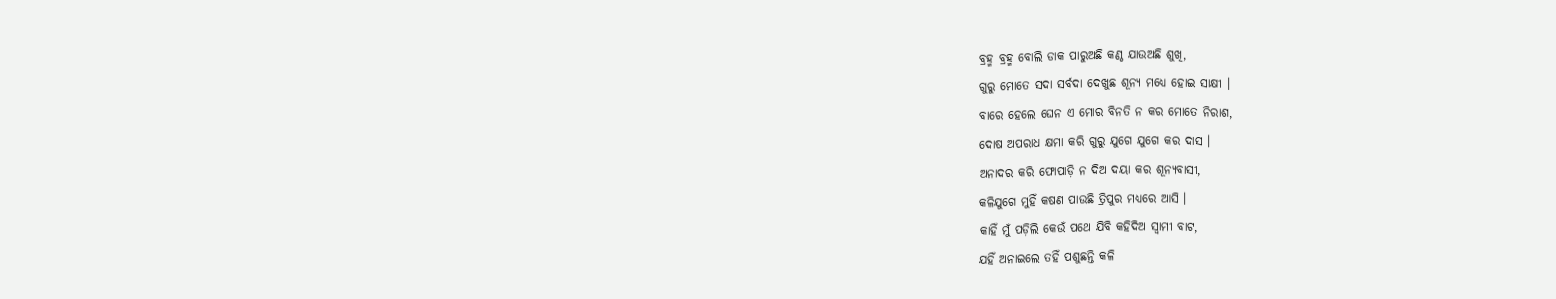ବ୍ରହ୍ମ ବ୍ରହ୍ମ ବୋଲି ଡାକ ପାରୁଅଛି କଣ୍ଠ ଯାଉଅଛି ଶୁଖି,
ଗୁରୁ ମୋତେ ସଦା ସର୍ବଦା ଦେଖୁଛ ଶୂନ୍ୟ ମଧ୍ୟେ ହୋଇ ସାକ୍ଷୀ ।
ବାରେ ହେଲେ ଘେନ ଏ ମୋର ବିନତି ନ କର ମୋତେ ନିରାଶ,
ଦୋଷ ଅପରାଧ କ୍ଷମା କରି ଗୁରୁ ଯୁଗେ ଯୁଗେ କର ଦାସ ।
ଅନାଦର କରି ଫୋପାଡ଼ି ନ ଦିଅ ଦୟା କର ଶୂନ୍ୟବାସୀ,
କଳିଯୁଗେ ମୁହିଁ କଷଣ ପାଉଛି ତ୍ରିପୁର ମଧ୍ୟରେ ଆସି ।
କାହିଁ ମୁଁ ପଡ଼ିଲି କେଉଁ ପଥେ ଯିବି କହିଦିଅ ସ୍ୱାମୀ ବାଟ,
ଯହିଁ ଅନାଇଲେ ତହିଁ ପଶୁଛନ୍ତି କଳି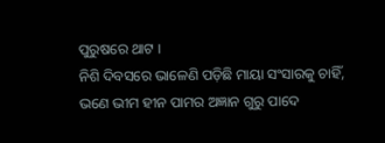ପୁରୁଷରେ ଥାଟ ।
ନିଶି ଦିବସରେ ଭାଳେଣି ପଡ଼ିଛି ମାୟା ସଂସାରକୁ ଚାହିଁ,
ଭଣେ ଭୀମ ହୀନ ପାମର ଅଜ୍ଞାନ ଗୁରୁ ପାଦେ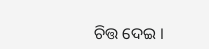ଚିତ୍ତ ଦେଇ ।